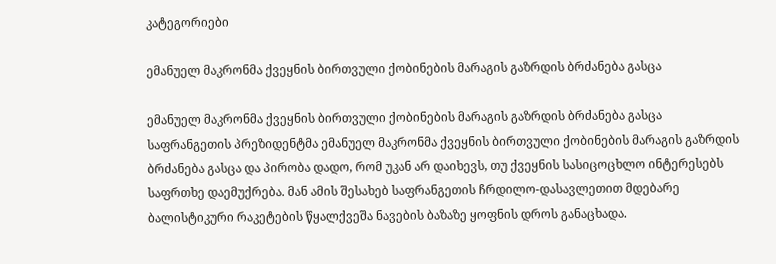კატეგორიები

ემანუელ მაკრონმა ქვეყნის ბირთვული ქობინების მარაგის გაზრდის ბრძანება გასცა

ემანუელ მაკრონმა ქვეყნის ბირთვული ქობინების მარაგის გაზრდის ბრძანება გასცა
საფრანგეთის პრეზიდენტმა ემანუელ მაკრონმა ქვეყნის ბირთვული ქობინების მარაგის გაზრდის ბრძანება გასცა და პირობა დადო, რომ უკან არ დაიხევს, თუ ქვეყნის სასიცოცხლო ინტერესებს საფრთხე დაემუქრება. მან ამის შესახებ საფრანგეთის ჩრდილო-დასავლეთით მდებარე ბალისტიკური რაკეტების წყალქვეშა ნავების ბაზაზე ყოფნის დროს განაცხადა.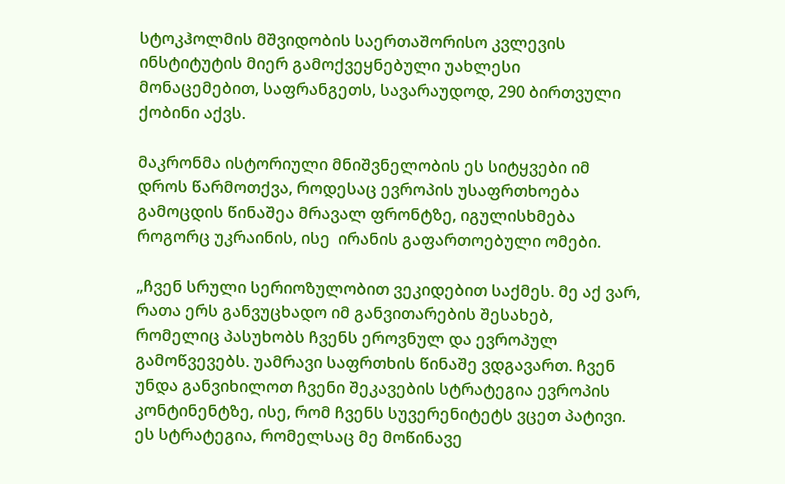სტოკჰოლმის მშვიდობის საერთაშორისო კვლევის ინსტიტუტის მიერ გამოქვეყნებული უახლესი მონაცემებით, საფრანგეთს, სავარაუდოდ, 290 ბირთვული ქობინი აქვს.

მაკრონმა ისტორიული მნიშვნელობის ეს სიტყვები იმ დროს წარმოთქვა, როდესაც ევროპის უსაფრთხოება გამოცდის წინაშეა მრავალ ფრონტზე, იგულისხმება როგორც უკრაინის, ისე  ირანის გაფართოებული ომები.

„ჩვენ სრული სერიოზულობით ვეკიდებით საქმეს. მე აქ ვარ, რათა ერს განვუცხადო იმ განვითარების შესახებ, რომელიც პასუხობს ჩვენს ეროვნულ და ევროპულ გამოწვევებს. უამრავი საფრთხის წინაშე ვდგავართ. ჩვენ უნდა განვიხილოთ ჩვენი შეკავების სტრატეგია ევროპის კონტინენტზე, ისე, რომ ჩვენს სუვერენიტეტს ვცეთ პატივი. ეს სტრატეგია, რომელსაც მე მოწინავე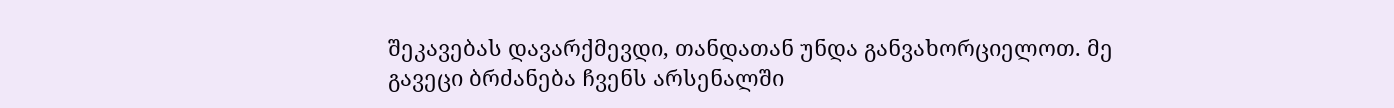შეკავებას დავარქმევდი, თანდათან უნდა განვახორციელოთ. მე გავეცი ბრძანება ჩვენს არსენალში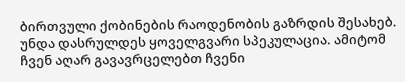ბირთვული ქობინების რაოდენობის გაზრდის შესახებ. უნდა დასრულდეს ყოველგვარი სპეკულაცია. ამიტომ ჩვენ აღარ გავავრცელებთ ჩვენი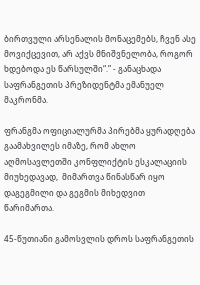ბირთვული არსენალის მონაცემებს, ჩვენ ასე მოვიქცევით, არ აქვს მნიშვნელობა, როგორ ხდებოდა ეს წარსულში“.” - განაცხადა საფრანგეთის პრეზიდენტმა ემანუელ მაკრონმა.

ფრანგმა ოფიციალურმა პირებმა ყურადღება გაამახვილეს იმაზე, რომ ახლო აღმოსავლეთში კონფლიქტის ესკალაციის მიუხედავად,  მიმართვა წინასწარ იყო დაგეგმილი და გეგმის მიხედვით წარიმართა.

45-წუთიანი გამოსვლის დროს საფრანგეთის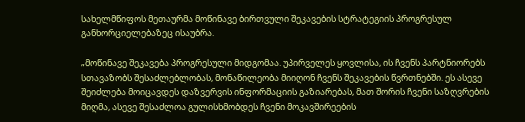სახელმწიფოს მეთაურმა მოწინავე ბირთვული შეკავების სტრატეგიის პროგრესულ განხორციელებაზეც ისაუბრა.

„მოწინავე შეკავება პროგრესული მიდგომაა. უპირველეს ყოვლისა, ის ჩვენს პარტნიორებს სთავაზობს შესაძლებლობას, მონაწილეობა მიიღონ ჩვენს შეკავების წვრთნებში. ეს ასევე შეიძლება მოიცავდეს დაზვერვის ინფორმაციის გაზიარებას, მათ შორის ჩვენი საზღვრების მიღმა, ასევე შესაძლოა გულისხმობდეს ჩვენი მოკავშირეების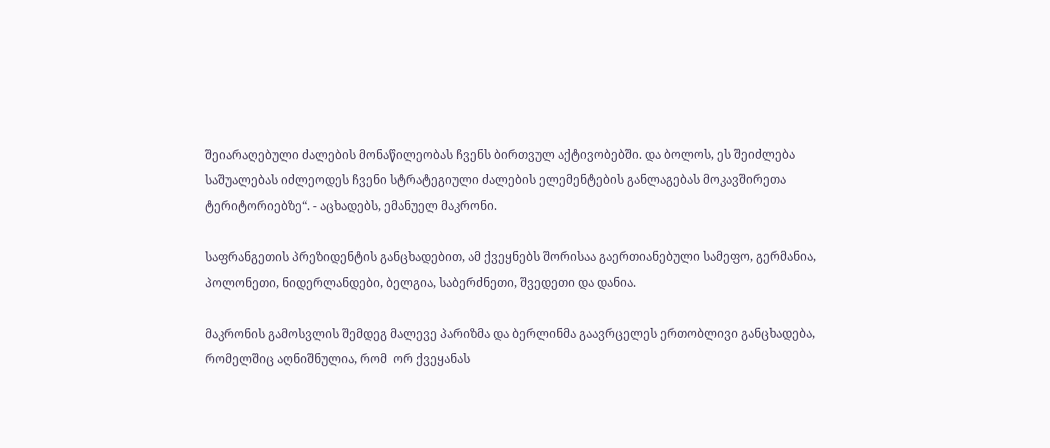შეიარაღებული ძალების მონაწილეობას ჩვენს ბირთვულ აქტივობებში. და ბოლოს, ეს შეიძლება საშუალებას იძლეოდეს ჩვენი სტრატეგიული ძალების ელემენტების განლაგებას მოკავშირეთა ტერიტორიებზე“. - აცხადებს, ემანუელ მაკრონი.

საფრანგეთის პრეზიდენტის განცხადებით, ამ ქვეყნებს შორისაა გაერთიანებული სამეფო, გერმანია, პოლონეთი, ნიდერლანდები, ბელგია, საბერძნეთი, შვედეთი და დანია.

მაკრონის გამოსვლის შემდეგ მალევე პარიზმა და ბერლინმა გაავრცელეს ერთობლივი განცხადება, რომელშიც აღნიშნულია, რომ  ორ ქვეყანას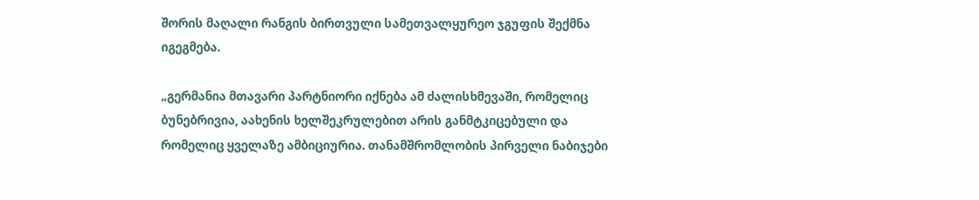შორის მაღალი რანგის ბირთვული სამეთვალყურეო ჯგუფის შექმნა იგეგმება.

„გერმანია მთავარი პარტნიორი იქნება ამ ძალისხმევაში, რომელიც ბუნებრივია, აახენის ხელშეკრულებით არის განმტკიცებული და რომელიც ყველაზე ამბიციურია. თანამშრომლობის პირველი ნაბიჯები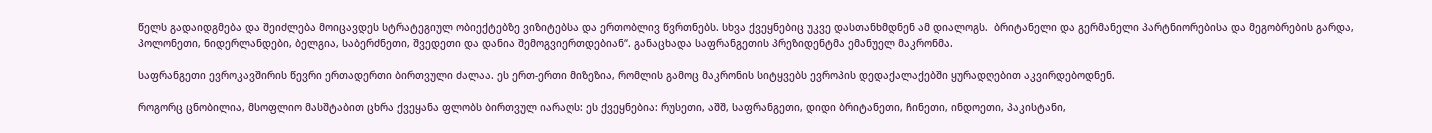წელს გადაიდგმება და შეიძლება მოიცავდეს სტრატეგიულ ობიექტებზე ვიზიტებსა და ერთობლივ წვრთნებს. სხვა ქვეყნებიც უკვე დასთანხმდნენ ამ დიალოგს.  ბრიტანელი და გერმანელი პარტნიორებისა და მეგობრების გარდა, პოლონეთი, ნიდერლანდები, ბელგია, საბერძნეთი, შვედეთი და დანია შემოგვიერთდებიან“. განაცხადა საფრანგეთის პრეზიდენტმა ემანუელ მაკრონმა.

საფრანგეთი ევროკავშირის წევრი ერთადერთი ბირთვული ძალაა. ეს ერთ-ერთი მიზეზია, რომლის გამოც მაკრონის სიტყვებს ევროპის დედაქალაქებში ყურადღებით აკვირდებოდნენ.

როგორც ცნობილია, მსოფლიო მასშტაბით ცხრა ქვეყანა ფლობს ბირთვულ იარაღს: ეს ქვეყნებია: რუსეთი, აშშ, საფრანგეთი, დიდი ბრიტანეთი, ჩინეთი, ინდოეთი, პაკისტანი,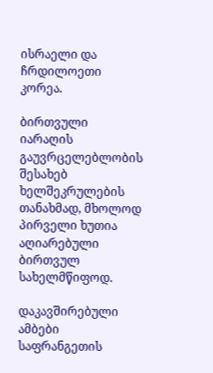ისრაელი და ჩრდილოეთი კორეა.

ბირთვული იარაღის გაუვრცელებლობის შესახებ ხელშეკრულების თანახმად, მხოლოდ პირველი ხუთია აღიარებული ბირთვულ სახელმწიფოდ.

დაკავშირებული ამბები
საფრანგეთის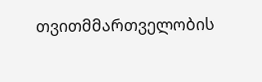თვითმმართველობის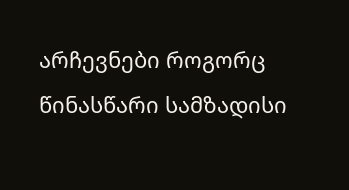არჩევნები როგორც წინასწარი სამზადისი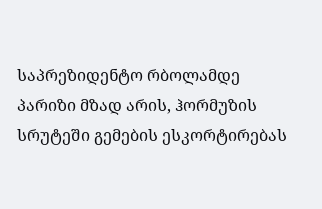საპრეზიდენტო რბოლამდე პარიზი მზად არის, ჰორმუზის სრუტეში გემების ესკორტირებას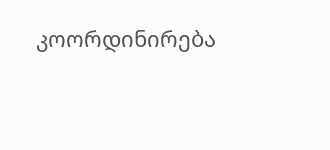კოორდინირება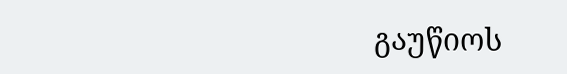გაუწიოს